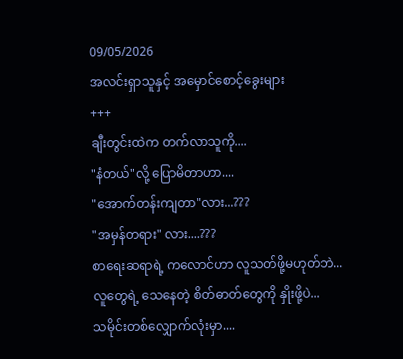09/05/2026
အလင်းရှာသူနှင့် အမှောင်စောင့်ခွေးများ
+++
ချီးတွင်းထဲက တက်လာသူကို....
"နံတယ်"လို့ ပြောမိတာဟာ....
"အောက်တန်းကျတာ"လား...???
"အမှန်တရား" လား....???
စာရေးဆရာရဲ့ ကလောင်ဟာ လူသတ်ဖို့မဟုတ်ဘဲ...
လူတွေရဲ့ သေနေတဲ့ စိတ်ဓာတ်တွေကို နှိုးဖို့ပဲ...
သမိုင်းတစ်လျှောက်လုံးမှာ....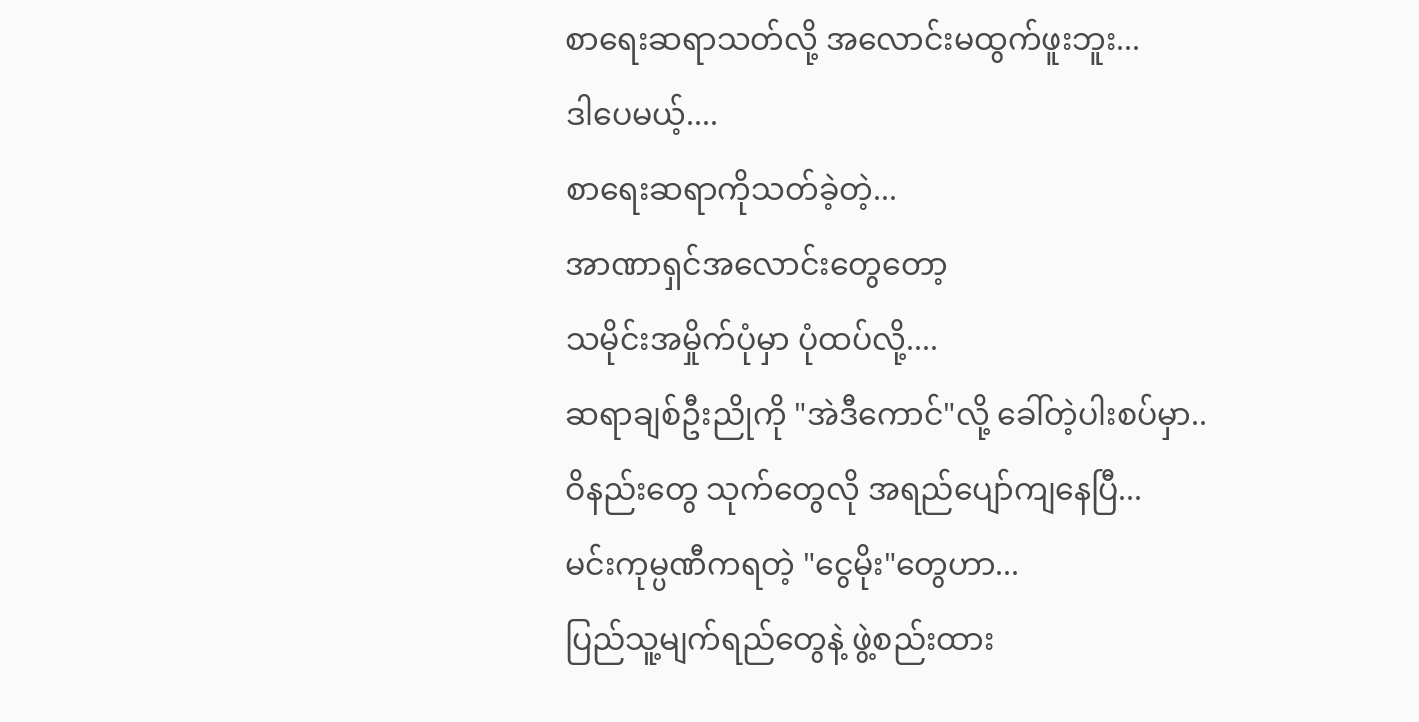စာရေးဆရာသတ်လို့ အလောင်းမထွက်ဖူးဘူး...
ဒါပေမယ့်....
စာရေးဆရာကိုသတ်ခဲ့တဲ့...
အာဏာရှင်အလောင်းတွေတော့
သမိုင်းအမှိုက်ပုံမှာ ပုံထပ်လို့....
ဆရာချစ်ဦးညိုကို "အဲဒီကောင်"လို့ ခေါ်တဲ့ပါးစပ်မှာ..
ဝိနည်းတွေ သုက်တွေလို အရည်ပျော်ကျနေပြီ...
မင်းကုမ္ပဏီကရတဲ့ "ငွေမိုး"တွေဟာ...
ပြည်သူ့မျက်ရည်တွေနဲ့ ဖွဲ့စည်းထား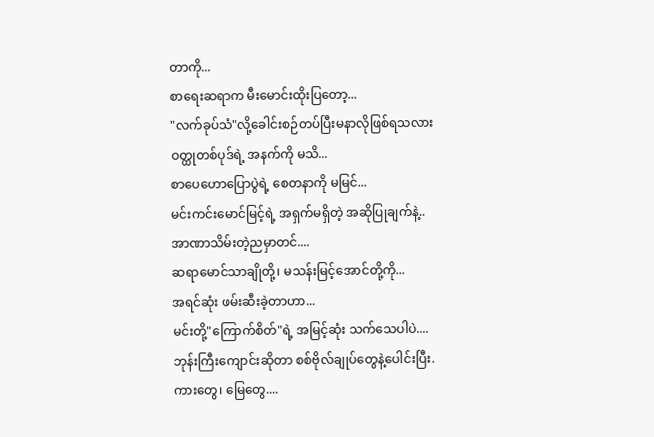တာကို...
စာရေးဆရာက မီးမောင်းထိုးပြတော့...
"လက်ခုပ်သံ"လို့ခေါင်းစဉ်တပ်ပြီးမနာလိုဖြစ်ရသလား
ဝတ္ထုတစ်ပုဒ်ရဲ့ အနက်ကို မသိ...
စာပေဟောပြောပွဲရဲ့ စေတနာကို မမြင်...
မင်းကင်းမောင်မြင့်ရဲ့ အရှက်မရှိတဲ့ အဆိုပြုချက်နဲ့..
အာဏာသိမ်းတဲ့ညမှာတင်....
ဆရာမောင်သာချိုတို့၊ မသန်းမြင့်အောင်တို့ကို...
အရင်ဆုံး ဖမ်းဆီးခဲ့တာဟာ...
မင်းတို့"ကြောက်စိတ်"ရဲ့ အမြင့်ဆုံး သက်သေပါပဲ....
ဘုန်းကြီးကျောင်းဆိုတာ စစ်ဗိုလ်ချုပ်တွေနဲ့ပေါင်းပြီး.
ကားတွေ၊ မြေတွေ....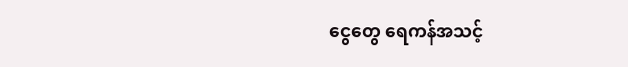ငွေတွေ ရေကန်အသင့်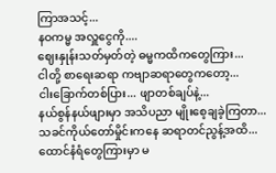ကြာအသင့်...
နဝကမ္မ အလှူငွေကို....
ဈေးနှုန်းသတ်မှတ်တဲ့ ဓမ္မကထိကတွေကြား...
ငါတို့ စာရေးဆရာ ကဗျာဆရာတွေကတော့...
ငါးခြောက်တစ်ပြား... ဖျာတစ်ချပ်နဲ့...
နယ်စွန်နယ်ဖျားမှာ အသိပညာ မျိုးစေ့ချခဲ့ကြတာ...
သခင်ကိုယ်တော်မှိုင်းကနေ ဆရာတင်ညွန့်အထိ...
ထောင်နံရံတွေကြားမှာ မ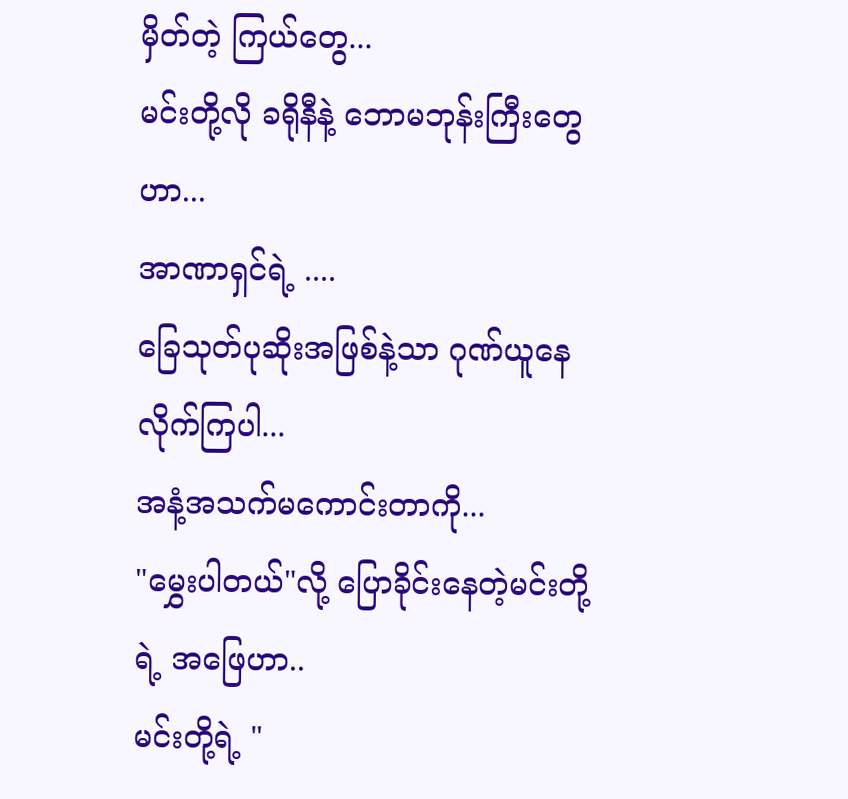မှိတ်တဲ့ ကြယ်တွေ...
မင်းတို့လို ခရိုနီနဲ့ ဘောမဘုန်းကြီးတွေဟာ...
အာဏာရှင်ရဲ့ ....
ခြေသုတ်ပုဆိုးအဖြစ်နဲ့သာ ဂုဏ်ယူနေလိုက်ကြပါ...
အနံ့အသက်မကောင်းတာကို...
"မွှေးပါတယ်"လို့ ပြောခိုင်းနေတဲ့မင်းတို့ရဲ့ အဖြေဟာ..
မင်းတို့ရဲ့ "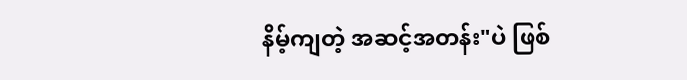နိမ့်ကျတဲ့ အဆင့်အတန်း"ပဲ ဖြစ်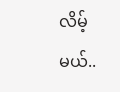လိမ့်မယ်..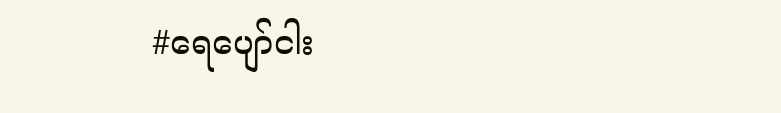#ရေပျော်ငါး